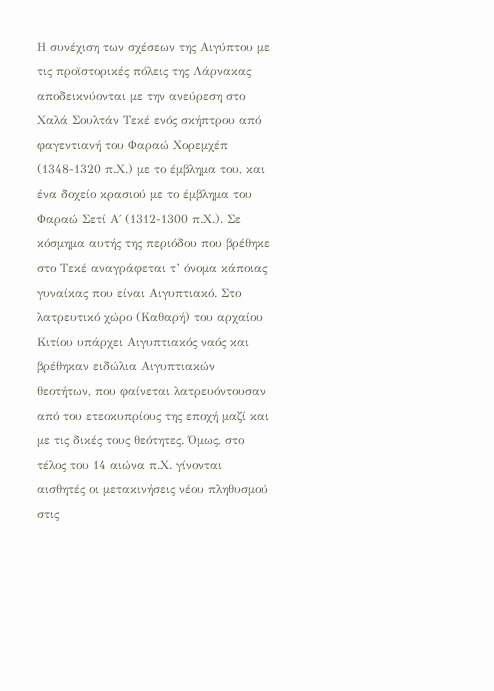Η συνέχιση των σχέσεων της Αιγύπτου με τις προϊστορικές πόλεις της Λάρνακας αποδεικνύονται με την ανεύρεση στο Χαλά Σουλτάν Τεκέ ενός σκήπτρου από φαγεντιανή του Φαραώ Χορεμχέπ (1348-1320 π.Χ.) με το έμβλημα του, και ένα δοχείο κρασιού με το έμβλημα του Φαραώ Σετί Α΄ (1312-1300 π.Χ.). Σε κόσμημα αυτής της περιόδου που βρέθηκε στο Τεκέ αναγράφεται τ’ όνομα κάποιας γυναίκας που είναι Αιγυπτιακό. Στο λατρευτικό χώρο (Καθαρή) του αρχαίου Κιτίου υπάρχει Αιγυπτιακός ναός και βρέθηκαν ειδώλια Αιγυπτιακών θεοτήτων, που φαίνεται λατρευόντουσαν από του ετεοκυπρίους της εποχή μαζί και με τις δικές τους θεότητες. Όμως, στο τέλος του 14 αιώνα π.Χ. γίνονται αισθητές οι μετακινήσεις νέου πληθυσμού στις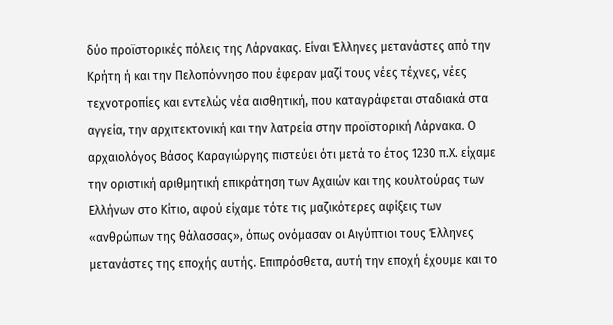δύο προϊστορικές πόλεις της Λάρνακας. Είναι Έλληνες μετανάστες από την Κρήτη ή και την Πελοπόννησο που έφεραν μαζί τους νέες τέχνες, νέες τεχνοτροπίες και εντελώς νέα αισθητική, που καταγράφεται σταδιακά στα αγγεία, την αρχιτεκτονική και την λατρεία στην προϊστορική Λάρνακα. Ο αρχαιολόγος Βάσος Καραγιώργης πιστεύει ότι μετά το έτος 1230 π.Χ. είχαμε την οριστική αριθμητική επικράτηση των Αχαιών και της κουλτούρας των Ελλήνων στο Κίτιο, αφού είχαμε τότε τις μαζικότερες αφίξεις των «ανθρώπων της θάλασσας», όπως ονόμασαν οι Αιγύπτιοι τους Έλληνες μετανάστες της εποχής αυτής. Επιπρόσθετα, αυτή την εποχή έχουμε και το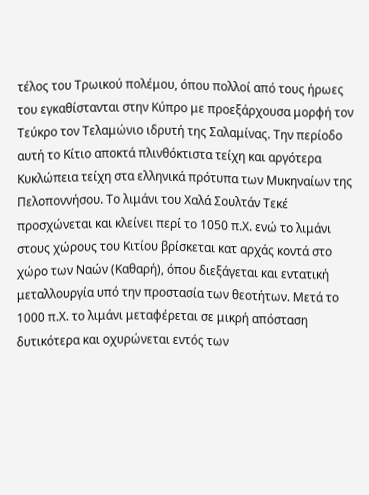τέλος του Τρωικού πολέμου, όπου πολλοί από τους ήρωες του εγκαθίστανται στην Κύπρο με προεξάρχουσα μορφή τον Τεύκρο τον Τελαμώνιο ιδρυτή της Σαλαμίνας. Την περίοδο αυτή το Κίτιο αποκτά πλινθόκτιστα τείχη και αργότερα Κυκλώπεια τείχη στα ελληνικά πρότυπα των Μυκηναίων της Πελοποννήσου. Το λιμάνι του Χαλά Σουλτάν Τεκέ προσχώνεται και κλείνει περί το 1050 π.Χ. ενώ το λιμάνι στους χώρους του Κιτίου βρίσκεται κατ αρχάς κοντά στο χώρο των Ναών (Καθαρή), όπου διεξάγεται και εντατική μεταλλουργία υπό την προστασία των θεοτήτων. Μετά το 1000 π.Χ. το λιμάνι μεταφέρεται σε μικρή απόσταση δυτικότερα και οχυρώνεται εντός των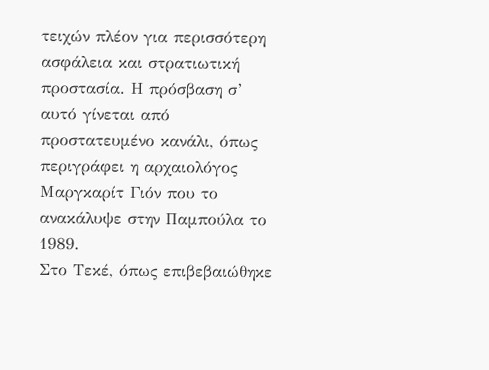τειχών πλέον για περισσότερη ασφάλεια και στρατιωτική προστασία. Η πρόσβαση σ’ αυτό γίνεται από προστατευμένο κανάλι, όπως περιγράφει η αρχαιολόγος Μαργκαρίτ Γιόν που το ανακάλυψε στην Παμπούλα το 1989.
Στο Τεκέ, όπως επιβεβαιώθηκε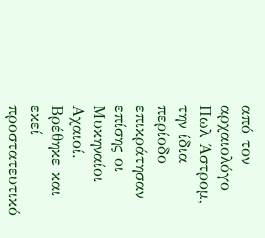από τον αρχαιολόγο Πωλ Άστρομ, την ίδια περίοδο επικράτησαν επίσης οι Μυκηναίοι Αχαιοί. Βρέθηκε και εκεί προστατευτικό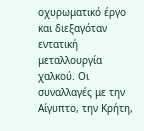οχυρωματικό έργο και διεξαγόταν εντατική μεταλλουργία χαλκού. Οι συναλλαγές με την Αίγυπτο, την Κρήτη,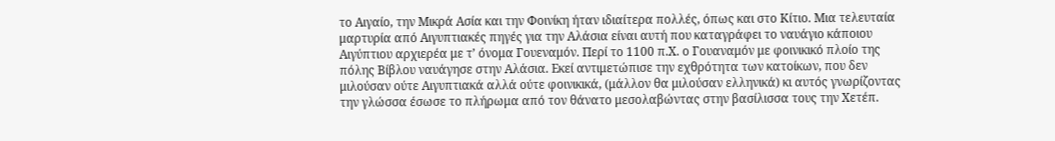το Αιγαίο, την Μικρά Ασία και την Φοινίκη ήταν ιδιαίτερα πολλές, όπως και στο Κίτιο. Μια τελευταία μαρτυρία από Αιγυπτιακές πηγές για την Αλάσια είναι αυτή που καταγράφει το ναυάγιο κάποιου Αιγύπτιου αρχιερέα με τ’ όνομα Γουεναμόν. Περί το 1100 π.Χ. ο Γουαναμόν με φοινικικό πλοίο της πόλης Βίβλου ναυάγησε στην Αλάσια. Εκεί αντιμετώπισε την εχθρότητα των κατοίκων, που δεν μιλούσαν ούτε Αιγυπτιακά αλλά ούτε φοινικικά, (μάλλον θα μιλούσαν ελληνικά) κι αυτός γνωρίζοντας την γλώσσα έσωσε το πλήρωμα από τον θάνατο μεσολαβώντας στην βασίλισσα τους την Χετέπ.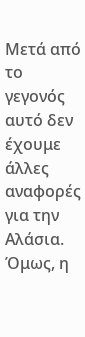Μετά από το γεγονός αυτό δεν έχουμε άλλες αναφορές για την Αλάσια. Όμως, η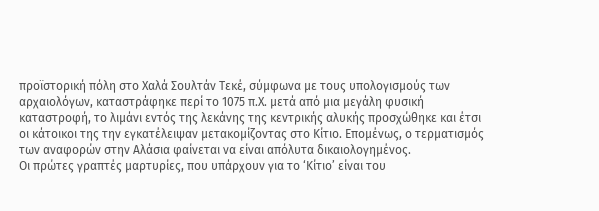προϊστορική πόλη στο Χαλά Σουλτάν Τεκέ, σύμφωνα με τους υπολογισμούς των αρχαιολόγων, καταστράφηκε περί το 1075 π.Χ. μετά από μια μεγάλη φυσική καταστροφή, το λιμάνι εντός της λεκάνης της κεντρικής αλυκής προσχώθηκε και έτσι οι κάτοικοι της την εγκατέλειψαν μετακομίζοντας στο Κίτιο. Επομένως, ο τερματισμός των αναφορών στην Αλάσια φαίνεται να είναι απόλυτα δικαιολογημένος.
Οι πρώτες γραπτές μαρτυρίες, που υπάρχουν για το ‘Κίτιο’ είναι του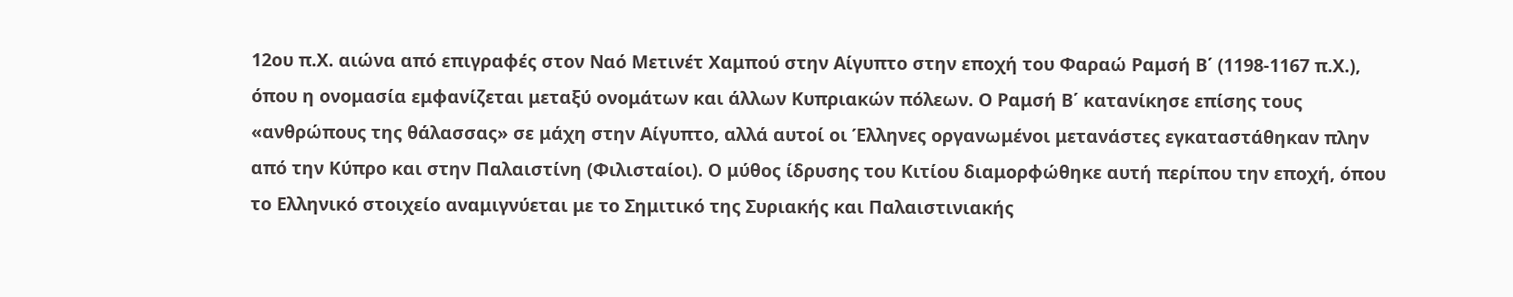12ου π.Χ. αιώνα από επιγραφές στον Ναό Μετινέτ Χαμπού στην Αίγυπτο στην εποχή του Φαραώ Ραμσή Β΄ (1198-1167 π.Χ.), όπου η ονομασία εμφανίζεται μεταξύ ονομάτων και άλλων Κυπριακών πόλεων. Ο Ραμσή Β΄ κατανίκησε επίσης τους «ανθρώπους της θάλασσας» σε μάχη στην Αίγυπτο, αλλά αυτοί οι Έλληνες οργανωμένοι μετανάστες εγκαταστάθηκαν πλην από την Κύπρο και στην Παλαιστίνη (Φιλισταίοι). Ο μύθος ίδρυσης του Κιτίου διαμορφώθηκε αυτή περίπου την εποχή, όπου το Ελληνικό στοιχείο αναμιγνύεται με το Σημιτικό της Συριακής και Παλαιστινιακής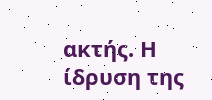ακτής. Η ίδρυση της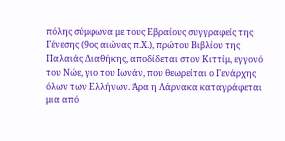πόλης σύμφωνα με τους Εβραίους συγγραφείς της Γένεσης (9ος αιώνας π.Χ.), πρώτου Βιβλίου της Παλαιάς Διαθήκης, αποδίδεται στον Κιττίμ, εγγονό του Νώε, γιο του Ιωνάν, που θεωρείται ο Γενάρχης όλων των Ελλήνων. Άρα η Λάρνακα καταγράφεται μια από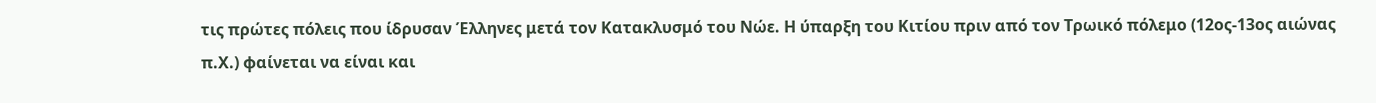τις πρώτες πόλεις που ίδρυσαν Έλληνες μετά τον Κατακλυσμό του Νώε. Η ύπαρξη του Κιτίου πριν από τον Τρωικό πόλεμο (12ος-13ος αιώνας π.Χ.) φαίνεται να είναι και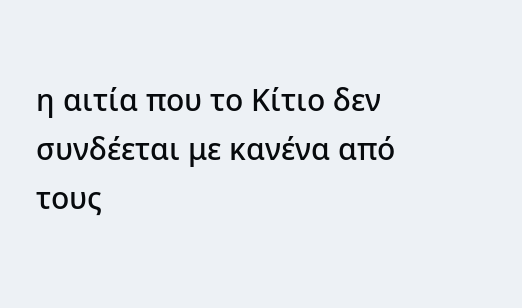η αιτία που το Κίτιο δεν συνδέεται με κανένα από τους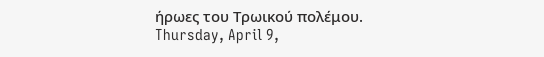ήρωες του Τρωικού πολέμου.
Thursday, April 9,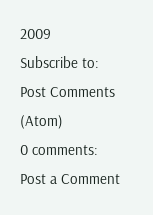2009
Subscribe to:
Post Comments (Atom)
0 comments:
Post a Comment